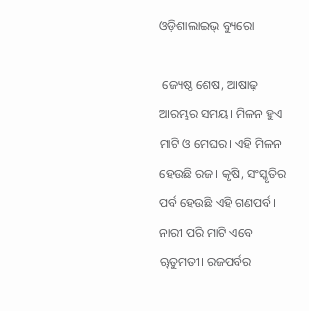ଓଡ଼ିଶାଲାଇଭ୍ ବ୍ୟୁରୋ

 ଜ୍ୟେଷ୍ଠ ଶେଷ, ଆଷାଢ଼ ଆରମ୍ଭର ସମୟ। ମିଳନ ହୁଏ ମାଟି ଓ ମେଘର। ଏହି ମିଳନ ହେଉଛି ରଜ। କୃଷି, ସଂସ୍କୃତିର ପର୍ବ ହେଉଛି ଏହି ଗଣପର୍ବ। ନାରୀ ପରି ମାଟି ଏବେ ୠତୁମତୀ। ରଜପର୍ବର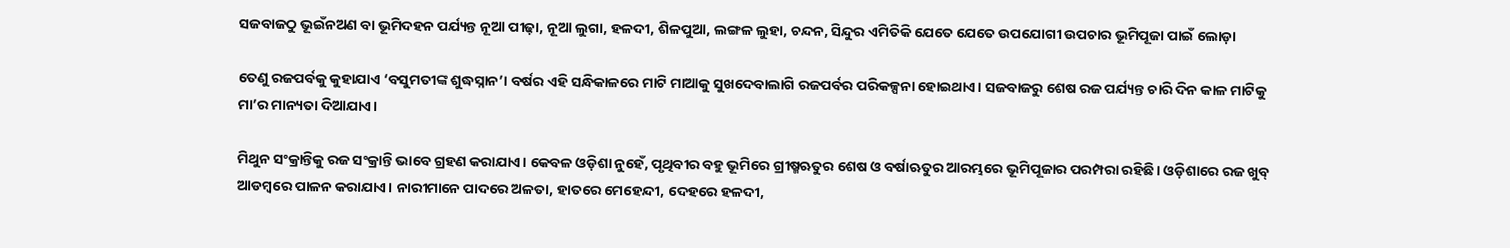ସଜବାଜଠୁ ଭୂଇଁନଅଣ ବା ଭୂମିଦହନ ପର୍ଯ୍ୟନ୍ତ ନୂଆ ପୀଢ଼ା, ନୂଆ ଲୁଗା, ହଳଦୀ, ଶିଳପୁଆ, ଲଙ୍ଗଳ ଲୁହା, ଚନ୍ଦନ, ସିନ୍ଦୁର ଏମିତିକି ଯେତେ ଯେତେ ଉପଯୋଗୀ ଉପଚାର ଭୂମିପୂଜା ପାଇଁ ଲୋଡ଼ା

ତେଣୁ ରଜପର୍ବକୁ କୁହାଯାଏ ‘ବସୁମତୀଙ୍କ ଶୁଦ୍ଧସ୍ନାନ’। ବର୍ଷର ଏହି ସନ୍ଧିକାଳରେ ମାଟି ମାଆକୁ ସୁଖଦେବାଲାଗି ରଜପର୍ବର ପରିକଳ୍ପନା ହୋଇଥାଏ। ସଜବାଜରୁ ଶେଷ ରଜ ପର୍ଯ୍ୟନ୍ତ ଚାରି ଦିନ କାଳ ମାଟିକୁ ମା’ର ମାନ୍ୟତା ଦିଆଯାଏ।

ମିଥୁନ ସଂକ୍ରାନ୍ତିକୁ ରଜ ସଂକ୍ରାନ୍ତି ଭାବେ ଗ୍ରହଣ କରାଯାଏ। କେବଳ ଓଡ଼ିଶା ନୁହେଁ, ପୃଥିବୀର ବହୁ ଭୂମିରେ ଗ୍ରୀଷ୍ମଋତୁର ଶେଷ ଓ ବର୍ଷାଋତୁର ଆରମ୍ଭରେ ଭୂମିପୂଜାର ପରମ୍ପରା ରହିଛି। ଓଡ଼ିଶାରେ ରଜ ଖୁବ୍ ଆଡମ୍ବରେ ପାଳନ କରାଯାଏ। ନାରୀମାନେ ପାଦରେ ଅଳତା, ହାତରେ ମେହେନ୍ଦୀ, ଦେହରେ ହଳଦୀ,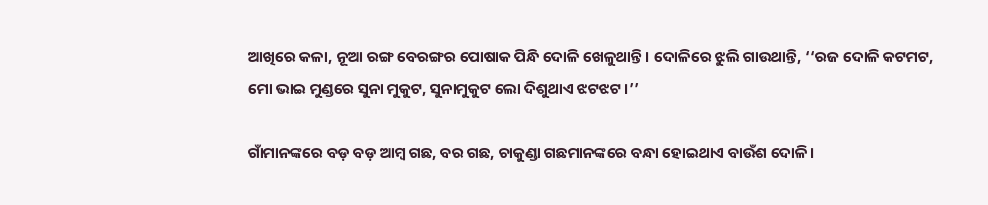ଆଖିରେ କଳା, ନୂଆ ରଙ୍ଗ ବେରଙ୍ଗର ପୋଷାକ ପିନ୍ଧି ଦୋଳି ଖେଳୁଥାନ୍ତି। ଦୋଳିରେ ଝୁଲି ଗାଉଥାନ୍ତି, ‘‘ରଜ ଦୋଳି କଟମଟ, ମୋ ଭାଇ ମୁଣ୍ଡରେ ସୁନା ମୁକୁଟ, ସୁନାମୁକୁଟ ଲୋ ଦିଶୁଥାଏ ଝଟଝଟ।’’

ଗାଁମାନଙ୍କରେ ବଡ଼ ବଡ଼ ଆମ୍ବ ଗଛ, ବର ଗଛ, ଚାକୁଣ୍ଡା ଗଛମାନଙ୍କରେ ବନ୍ଧା ହୋଇଥାଏ ବାଉଁଶ ଦୋଳି।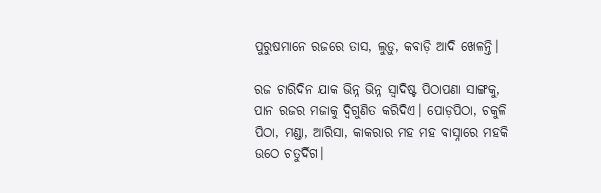ପୁରୁଷମାନେ ରଜରେ ତାସ, ଲୁଡ଼ୁ, କବାଡ଼ି ଆଦି ଖେଳନ୍ତି।

ରଜ ଚାରିଦିନ ଯାକ ଭିନ୍ନ ଭିନ୍ନ ସ୍ୱାଦିଷ୍ଟ ପିଠାପଣା ସାଙ୍ଗକୁ, ପାନ ରଜର ମଜାକୁ ଦ୍ୱିଗୁଣିତ କରିଦିଏ। ପୋଡ଼ପିଠା, ଚକୁଳି ପିଠା, ମଣ୍ଡା, ଆରିସା, କାକରାର ମହ ମହ ବାସ୍ନାରେ ମହକି ଉଠେ ଚତୁର୍ଦିଗ।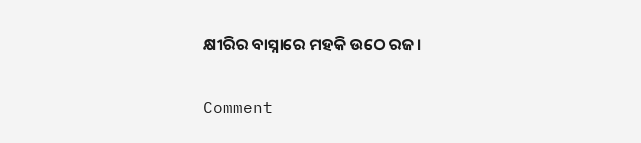କ୍ଷୀରିର ବାସ୍ନାରେ ମହକି ଉଠେ ରଜ।

Comment